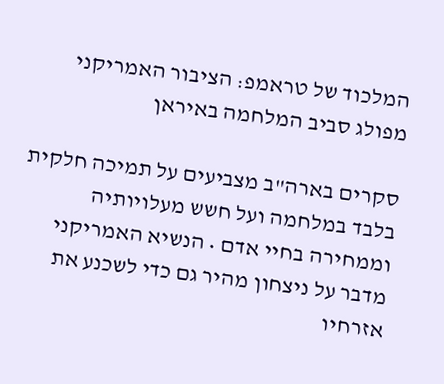המלכוד של טראמפ: הציבור האמריקני מפולג סביב המלחמה באיראן

סקרים בארה"ב מצביעים על תמיכה חלקית בלבד במלחמה ועל חשש מעלויותיה וממחירה בחיי אדם • הנשיא האמריקני מדבר על ניצחון מהיר גם כדי לשכנע את אזרחיו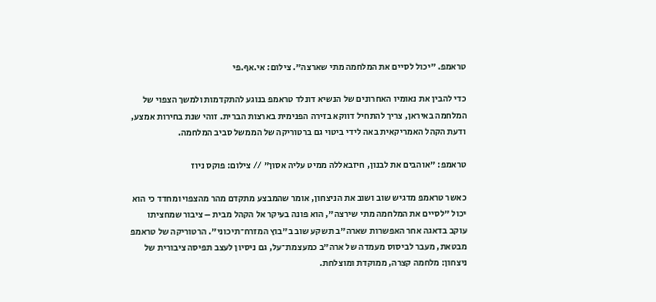טראמפ. "יכול לסיים את המלחמה מתי שארצה". צילום: אי.אף.פי

כדי להבין את נאומיו האחרונים של הנשיא דונלד טראמפ בנוגע להתקדמות ולמשך הצפוי של המלחמה באיראן, צריך להתחיל דווקא בזירה הפנימית בארצות הברית. זוהי שנת בחירות אמצע, ודעת הקהל האמריקאית באה לידי ביטוי גם ברטוריקה של הממשל סביב המלחמה.

טראמפ: "אוהבים את לבנון, חיזבאללה ממיט עליה אסון" // צילום: פוקס ניוז

כאשר טראמפ מדגיש שוב ושוב את הניצחון, אומר שהמבצע מתקדם מהר מהצפוי ומחדד כי הוא יכול "לסיים את המלחמה מתי שירצה", הוא פונה בעיקר אל הקהל מבית – ציבור שמחציתו עוקב בדאגה אחר האפשרות שארה"ב תשקע שוב ב"בוץ המזרח־תיכוני". הרטוריקה של טראמפ מבטאת, מעבר לביסוס מעמדה של ארה"ב כמעצמת־על, גם ניסיון לעצב תפיסה ציבורית של ניצחון: מלחמה קצרה, ממוקדת ומוצלחת.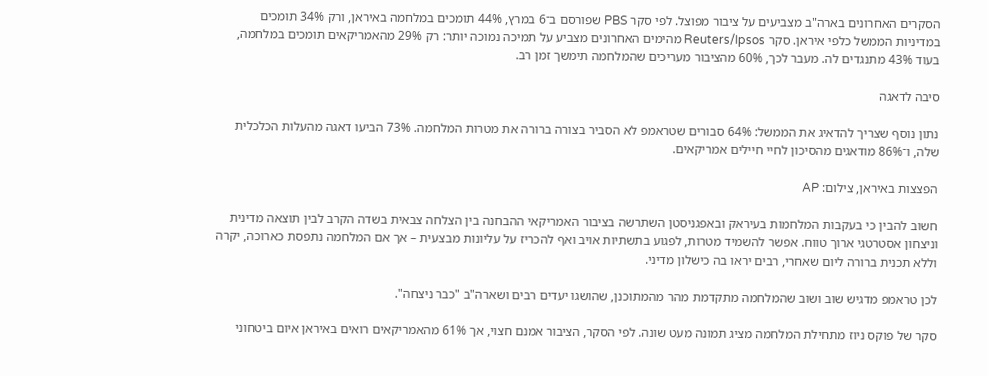הסקרים האחרונים בארה"ב מצביעים על ציבור מפוצל. לפי סקר PBS שפורסם ב־6 במרץ, 44% תומכים במלחמה באיראן, ורק 34% תומכים במדיניות הממשל כלפי איראן. סקר Reuters/Ipsos מהימים האחרונים מצביע על תמיכה נמוכה יותר: רק 29% מהאמריקאים תומכים במלחמה, בעוד 43% מתנגדים לה. מעבר לכך, 60% מהציבור מעריכים שהמלחמה תימשך זמן רב.

סיבה לדאגה

נתון נוסף שצריך להדאיג את הממשל: 64% סבורים שטראמפ לא הסביר בצורה ברורה את מטרות המלחמה. 73% הביעו דאגה מהעלות הכלכלית שלה, ו־86% מודאגים מהסיכון לחיי חיילים אמריקאים.

הפצצות באיראן, צילום: AP

חשוב להבין כי בעקבות המלחמות בעיראק ובאפגניסטן השתרשה בציבור האמריקאי ההבחנה בין הצלחה צבאית בשדה הקרב לבין תוצאה מדינית וניצחון אסטרטגי ארוך טווח. אפשר להשמיד מטרות, לפגוע בתשתיות אויב ואף להכריז על עליונות מבצעית – אך אם המלחמה נתפסת כארוכה, יקרה וללא תכנית ברורה ליום שאחרי, רבים יראו בה כישלון מדיני.

לכן טראמפ מדגיש שוב ושוב שהמלחמה מתקדמת מהר מהמתוכנן, שהושגו יעדים רבים ושארה"ב "כבר ניצחה".

סקר של פוקס ניוז מתחילת המלחמה מציג תמונה מעט שונה. לפי הסקר, הציבור אמנם חצוי, אך 61% מהאמריקאים רואים באיראן איום ביטחוני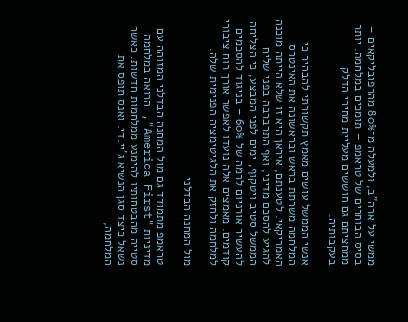ממשי על ארה"ב, ולמעלה מ־80% מהרפובליקאים – בסיס הבוחרים של טראמפ – תומכים במלחמה. יותר ממחציתם גם חוששים מעליית מחירי הדלק בעקבותיה.

אנשי הממשל עושים מאמץ תקשורתי להבהיר כי המלחמה משרתת בראש ובראשונה את האינטרס האמריקאי. לטענתם, איראן היא זו שלא הייתה מוכנה להגיע להסכם מדיני, ואף התרברבה בפני שליח הממשל סטיב ויטקוף, ימים לפני המבצע, כי הצליחה להעשיר אורניום לרמה של 60% – בניגוד להסכמים קודמים. מאמצים אלה נועדו לאפשר אורך רוח ציבורי למלחמה ולחזק את הלגיטימציה הפנימית שלה.

מול המחנה הבדלני

טראמפ מתמודד גם מול המחנה הבדלני המזוהה עם מדיניות "America First", הרואה במלחמה סטייה מהבטחותיו להימנע ממלחמות חדשות. כאשר נשאל כיצד סגן הנשיא ג'יי.די. ואנס תופס את המלחמה,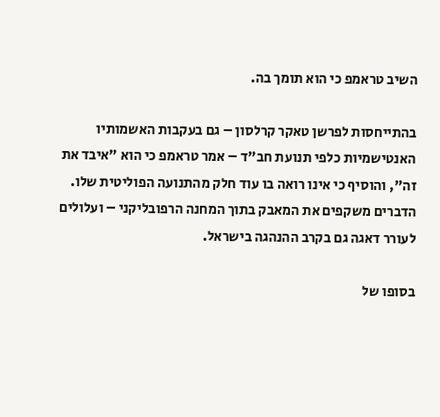השיב טראמפ כי הוא תומך בה.

בהתייחסות לפרשן טאקר קרלסון – גם בעקבות האשמותיו האנטישמיות כלפי תנועת חב"ד – אמר טראמפ כי הוא "איבד את זה", והוסיף כי אינו רואה בו עוד חלק מהתנועה הפוליטית שלו. הדברים משקפים את המאבק בתוך המחנה הרפובליקני – ועלולים לעורר דאגה גם בקרב ההנהגה בישראל.

בסופו של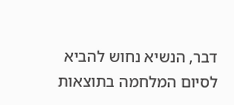דבר, הנשיא נחוש להביא לסיום המלחמה בתוצאות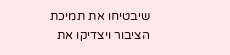שיבטיחו את תמיכת הציבור ויצדיקו את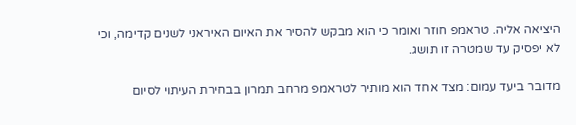היציאה אליה. טראמפ חוזר ואומר כי הוא מבקש להסיר את האיום האיראני לשנים קדימה, וכי לא יפסיק עד שמטרה זו תושג.

מדובר ביעד עמום: מצד אחד הוא מותיר לטראמפ מרחב תמרון בבחירת העיתוי לסיום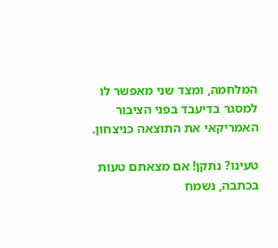המלחמה, ומצד שני מאפשר לו למסגר בדיעבד בפני הציבור האמריקאי את התוצאה כניצחון.

טעינו? נתקן! אם מצאתם טעות בכתבה, נשמח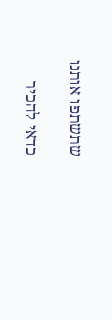שתשתפו אותנו

כדאי להכיר